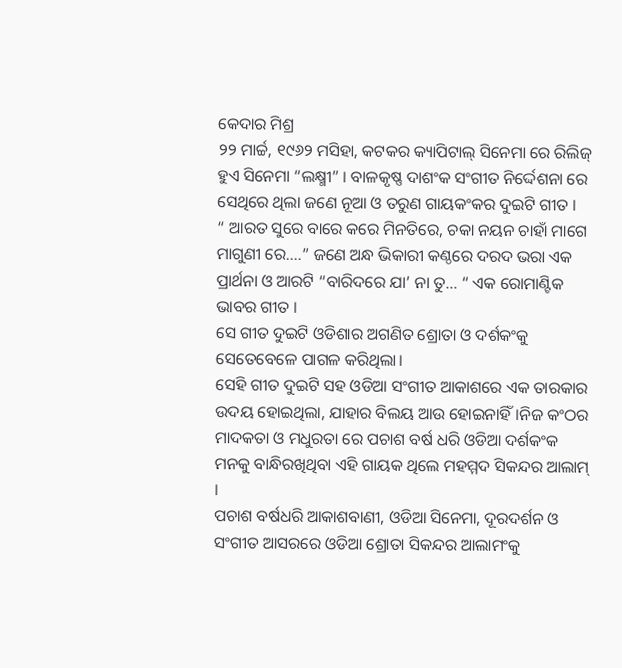କେଦାର ମିଶ୍ର
୨୨ ମାର୍ଚ୍ଚ, ୧୯୬୨ ମସିହା, କଟକର କ୍ୟାପିଟାଲ୍ ସିନେମା ରେ ରିଲିଜ୍ ହୁଏ ସିନେମା “ଲକ୍ଷ୍ମୀ” । ବାଳକୃଷ୍ଣ ଦାଶଂକ ସଂଗୀତ ନିର୍ଦ୍ଦେଶନା ରେ ସେଥିରେ ଥିଲା ଜଣେ ନୂଆ ଓ ତରୁଣ ଗାୟକଂକର ଦୁଇଟି ଗୀତ ।
“ ଆରତ ସୁରେ ବାରେ କରେ ମିନତିରେ, ଚକା ନୟନ ଚାହାଁ ମାଗେ ମାଗୁଣୀ ରେ….” ଜଣେ ଅନ୍ଧ ଭିକାରୀ କଣ୍ଠରେ ଦରଦ ଭରା ଏକ ପ୍ରାର୍ଥନା ଓ ଆରଟି “ବାରିଦରେ ଯା’ ନା ତୁ… “ ଏକ ରୋମାଣ୍ଟିକ ଭାବର ଗୀତ ।
ସେ ଗୀତ ଦୁଇଟି ଓଡିଶାର ଅଗଣିତ ଶ୍ରୋତା ଓ ଦର୍ଶକଂକୁ ସେତେବେଳେ ପାଗଳ କରିଥିଲା।
ସେହି ଗୀତ ଦୁଇଟି ସହ ଓଡିଆ ସଂଗୀତ ଆକାଶରେ ଏକ ତାରକାର ଉଦୟ ହୋଇଥିଲା, ଯାହାର ବିଲୟ ଆଉ ହୋଇନାହିଁ।ନିଜ କଂଠର ମାଦକତା ଓ ମଧୁରତା ରେ ପଚାଶ ବର୍ଷ ଧରି ଓଡିଆ ଦର୍ଶକଂକ ମନକୁ ବାନ୍ଧିରଖିଥିବା ଏହି ଗାୟକ ଥିଲେ ମହମ୍ମଦ ସିକନ୍ଦର ଆଲାମ୍ ।
ପଚାଶ ବର୍ଷଧରି ଆକାଶବାଣୀ, ଓଡିଆ ସିନେମା, ଦୂରଦର୍ଶନ ଓ ସଂଗୀତ ଆସରରେ ଓଡିଆ ଶ୍ରୋତା ସିକନ୍ଦର ଆଲାମଂକୁ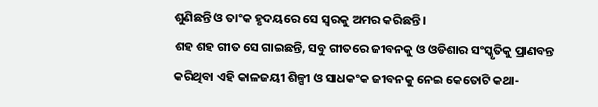ଶୁଣିଛନ୍ତି ଓ ତାଂକ ହୃଦୟରେ ସେ ସ୍ଵରକୁ ଅମର କରିଛନ୍ତି ।
ଶହ ଶହ ଗୀତ ସେ ଗାଇଛନ୍ତି, ସବୁ ଗୀତରେ ଜୀବନକୁ ଓ ଓଡିଶାର ସଂସ୍କୃତିକୁ ପ୍ରାଣବନ୍ତ କରିଥିବା ଏହି କାଳଜୟୀ ଶିଳ୍ପୀ ଓ ସାଧକଂକ ଜୀବନକୁ ନେଇ କେତୋଟି କଥା-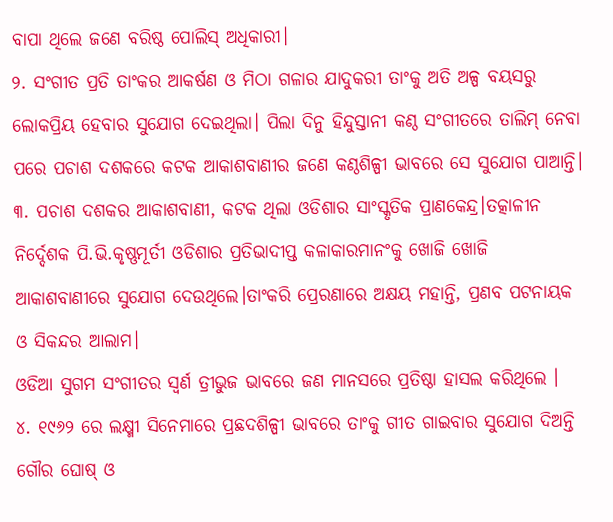ବାପା ଥିଲେ ଜଣେ ବରିଷ୍ଠ ପୋଲିସ୍ ଅଧିକାରୀ।
୨. ସଂଗୀତ ପ୍ରତି ତାଂକର ଆକର୍ଷଣ ଓ ମିଠା ଗଳାର ଯାଦୁକରୀ ତାଂକୁ ଅତି ଅଳ୍ପ ବୟସରୁ ଲୋକପ୍ରିୟ ହେବାର ସୁଯୋଗ ଦେଇଥିଲା। ପିଲା ଦିନୁ ହିନ୍ଦୁସ୍ତାନୀ କଣ୍ଠ ସଂଗୀତରେ ତାଲିମ୍ ନେବା ପରେ ପଚାଶ ଦଶକରେ କଟକ ଆକାଶବାଣୀର ଜଣେ କଣ୍ଠଶିଳ୍ପୀ ଭାବରେ ସେ ସୁଯୋଗ ପାଆନ୍ତି।
୩. ପଚାଶ ଦଶକର ଆକାଶବାଣୀ, କଟକ ଥିଲା ଓଡିଶାର ସାଂସ୍କୃତିକ ପ୍ରାଣକେନ୍ଦ୍ର।ତତ୍କାଳୀନ ନିର୍ଦ୍ଦେଶକ ପି.ଭି.କୃଷ୍ଣମୂର୍ତୀ ଓଡିଶାର ପ୍ରତିଭାଦୀପ୍ତ କଳାକାରମାନଂକୁ ଖୋଜି ଖୋଜି ଆକାଶବାଣୀରେ ସୁଯୋଗ ଦେଉଥିଲେ।ତାଂକରି ପ୍ରେରଣାରେ ଅକ୍ଷୟ ମହାନ୍ତି, ପ୍ରଣବ ପଟନାୟକ ଓ ସିକନ୍ଦର ଆଲାମ।
ଓଡିଆ ସୁଗମ ସଂଗୀତର ସ୍ଵର୍ଣ ତ୍ରୀଭୁଜ ଭାବରେ ଜଣ ମାନସରେ ପ୍ରତିଷ୍ଠା ହାସଲ କରିଥିଲେ ।
୪. ୧୯୬୨ ରେ ଲକ୍ଷ୍ମୀ ସିନେମାରେ ପ୍ରଛଦଶିଳ୍ପୀ ଭାବରେ ତାଂକୁ ଗୀତ ଗାଇବାର ସୁଯୋଗ ଦିଅନ୍ତି ଗୌର ଘୋଷ୍ ଓ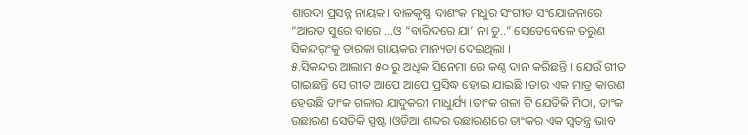ଶାରଦା ପ୍ରସନ୍ନ ନାୟକ। ବାଳକୃଷ୍ଣ ଦାଶଂକ ମଧୁର ସଂଗୀତ ସଂଯୋଜନାରେ “ଆରତ ସୁରେ ବାରେ …ଓ “ବାରିଦରେ ଯା’ ନା ତୁ..” ସେତେବେଳେ ତରୁଣ ସିକନ୍ଦର୍ଂକୁ ତାରକା ଗାୟକର ମାନ୍ୟତା ଦେଇଥିଲା ।
୫.ସିକନ୍ଦର ଆଲାମ ୫୦ ରୁ ଅଧିକ ସିନେମା ରେ କଣ୍ଠ ଦାନ କରିଛନ୍ତି । ଯେଉଁ ଗୀତ ଗାଇଛନ୍ତି ସେ ଗୀତ ଆପେ ଆପେ ପ୍ରସିଦ୍ଧ ହୋଇ ଯାଇଛି ।ତାର ଏକ ମାତ୍ର କାରଣ ହେଉଛି ତାଂକ ଗଳାର ଯାଦୁକରୀ ମାଧୁର୍ଯ୍ୟ ।ତାଂକ ଗଳା ଟି ଯେତିକି ମିଠା, ତାଂକ ଉଛାରଣ ସେତିକି ସ୍ପଷ୍ଟ ।ଓଡିଆ ଶବ୍ଦର ଉଛାରଣରେ ତାଂକର ଏକ ସ୍ଵତନ୍ତ୍ର ଭାବ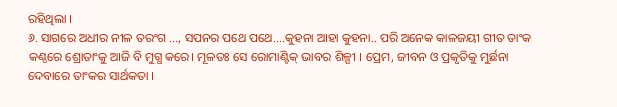ରହିଥିଲା ।
୬. ସାଗରେ ଅଧୀର ନୀଳ ତରଂଗ …, ସପନର ପଥେ ପଥେ….କୁହନା ଆହା କୁହନା.. ପରି ଅନେକ କାଳଜୟୀ ଗୀତ ତାଂକ କଣ୍ଠରେ ଶ୍ରୋତାଂକୁ ଆଜି ବି ମୁଗ୍ଧ କରେ। ମୂଳତଃ ସେ ରୋମାଣ୍ଟିକ୍ ଭାବର ଶିଳ୍ପୀ । ପ୍ରେମ, ଜୀବନ ଓ ପ୍ରକୃତିକୁ ମୁର୍ଛନା ଦେବାରେ ତାଂକର ସାର୍ଥକତା ।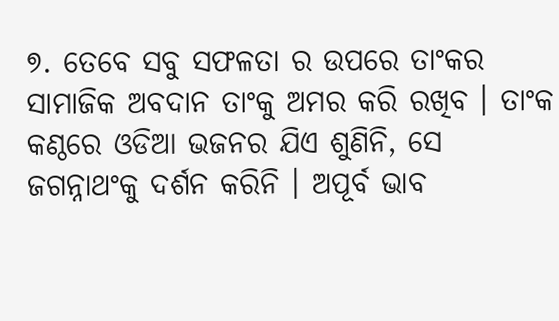୭. ତେବେ ସବୁ ସଫଳତା ର ଉପରେ ତାଂକର ସାମାଜିକ ଅବଦାନ ତାଂକୁ ଅମର କରି ରଖିବ । ତାଂକ କଣ୍ଠରେ ଓଡିଆ ଭଜନର ଯିଏ ଶୁଣିନି, ସେ ଜଗନ୍ନାଥଂକୁ ଦର୍ଶନ କରିନି । ଅପୂର୍ବ ଭାବ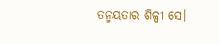ତନ୍ମୟତାର ଶିଳ୍ପୀ ସେ।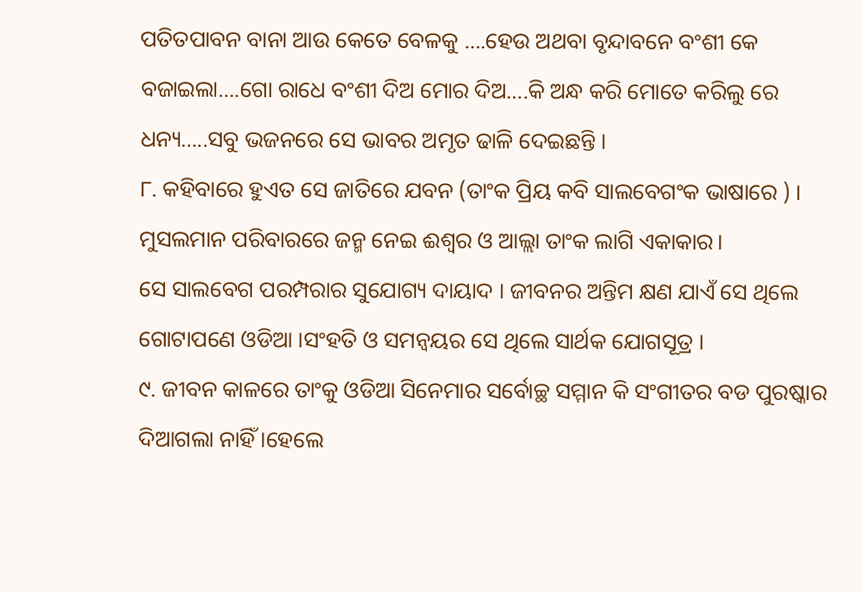ପତିତପାବନ ବାନା ଆଉ କେତେ ବେଳକୁ ….ହେଉ ଅଥବା ବୃନ୍ଦାବନେ ବଂଶୀ କେ ବଜାଇଲା….ଗୋ ରାଧେ ବଂଶୀ ଦିଅ ମୋର ଦିଅ….କି ଅନ୍ଧ କରି ମୋତେ କରିଲୁ ରେ ଧନ୍ୟ…..ସବୁ ଭଜନରେ ସେ ଭାବର ଅମୃତ ଢାଳି ଦେଇଛନ୍ତି ।
୮. କହିବାରେ ହୁଏତ ସେ ଜାତିରେ ଯବନ (ତାଂକ ପ୍ରିୟ କବି ସାଲବେଗଂକ ଭାଷାରେ ) । ମୁସଲମାନ ପରିବାରରେ ଜନ୍ମ ନେଇ ଈଶ୍ଵର ଓ ଆଲ୍ଲା ତାଂକ ଲାଗି ଏକାକାର।
ସେ ସାଲବେଗ ପରମ୍ପରାର ସୁଯୋଗ୍ୟ ଦାୟାଦ । ଜୀବନର ଅନ୍ତିମ କ୍ଷଣ ଯାଏଁ ସେ ଥିଲେ ଗୋଟାପଣେ ଓଡିଆ ।ସଂହତି ଓ ସମନ୍ଵୟର ସେ ଥିଲେ ସାର୍ଥକ ଯୋଗସୂତ୍ର ।
୯. ଜୀବନ କାଳରେ ତାଂକୁ ଓଡିଆ ସିନେମାର ସର୍ବୋଚ୍ଛ ସମ୍ମାନ କି ସଂଗୀତର ବଡ ପୁରଷ୍କାର ଦିଆଗଲା ନାହିଁ ।ହେଲେ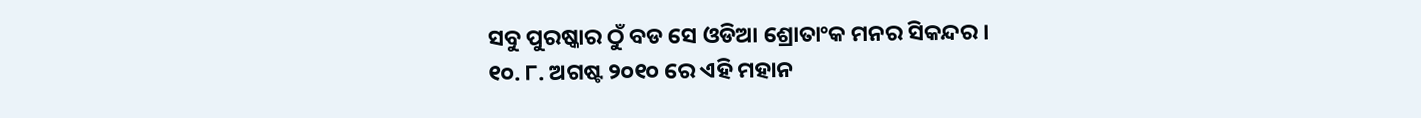ସବୁ ପୁରଷ୍କାର ଠୁଁ ବଡ ସେ ଓଡିଆ ଶ୍ରୋତାଂକ ମନର ସିକନ୍ଦର ।
୧୦. ୮. ଅଗଷ୍ଟ ୨୦୧୦ ରେ ଏହି ମହାନ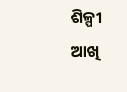ଶିଳ୍ପୀ ଆଖି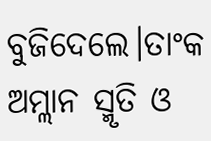ବୁଜିଦେଲେ।ତାଂକ ଅମ୍ଲାନ ସ୍ମୃତି ଓ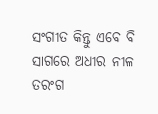ସଂଗୀତ କିନ୍ତୁ ଏବେ ବି ସାଗରେ ଅଧୀର ନୀଳ ତରଂଗ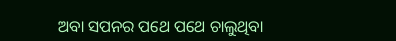ଅବା ସପନର ପଥେ ପଥେ ଚାଲୁଥିବା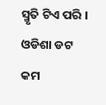ସ୍ମୃତି ଟିଏ ପରି ।
ଓଡିଶା ଡଟ କମ